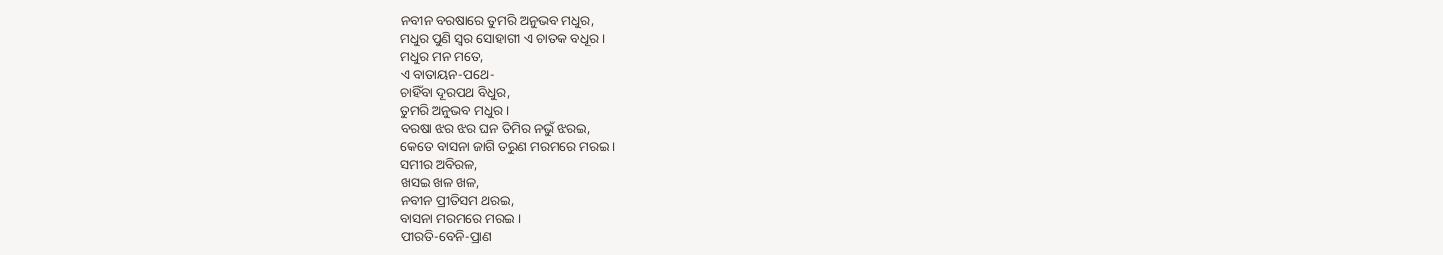ନବୀନ ବରଷାରେ ତୁମରି ଅନୁଭବ ମଧୁର,
ମଧୁର ପୁଣି ସ୍ୱର ସୋହାଗୀ ଏ ଚାତକ ବଧୂର ।
ମଧୁର ମନ ମତେ,
ଏ ବାତାୟନ-ପଥେ-
ଚାହିଁବା ଦୂରପଥ ବିଧୁର,
ତୁମରି ଅନୁଭବ ମଧୁର ।
ବରଷା ଝର ଝର ଘନ ତିମିର ନଭୁଁ ଝରଇ,
କେତେ ବାସନା ଜାଗି ତରୁଣ ମରମରେ ମରଇ ।
ସମୀର ଅବିରଳ,
ଖସଇ ଖଳ ଖଳ,
ନବୀନ ପ୍ରୀତିସମ ଥରଇ,
ବାସନା ମରମରେ ମରଇ ।
ପୀରତି-ବେନି-ପ୍ରାଣ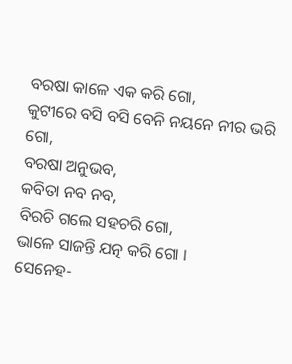ବରଷା କାଳେ ଏକ କରି ଗୋ,
କୁଟୀରେ ବସି ବସି ବେନି ନୟନେ ନୀର ଭରି ଗୋ,
ବରଷା ଅନୁଭବ,
କବିତା ନବ ନବ,
ବିରଚି ଗଲେ ସହଚରି ଗୋ,
ଭାଳେ ସାଜନ୍ତି ଯତ୍ନ କରି ଗୋ ।
ସେନେହ-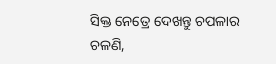ସିକ୍ତ ନେତ୍ରେ ଦେଖନ୍ତୁ ଚପଳାର ଚଳଣି,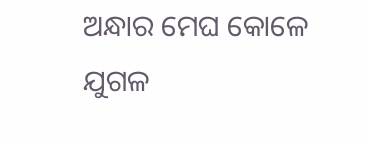ଅନ୍ଧାର ମେଘ କୋଳେ ଯୁଗଳ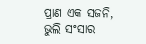ପ୍ରାଣ ଏକ ସଜନି,
ଭୁଲି ସଂସାର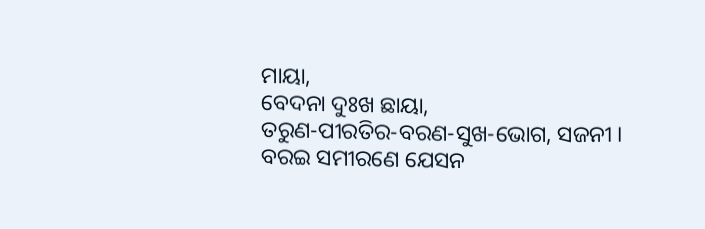ମାୟା,
ବେଦନା ଦୁଃଖ ଛାୟା,
ତରୁଣ-ପୀରତିର-ବରଣ-ସୁଖ-ଭୋଗ, ସଜନୀ ।
ବରଇ ସମୀରଣେ ଯେସନ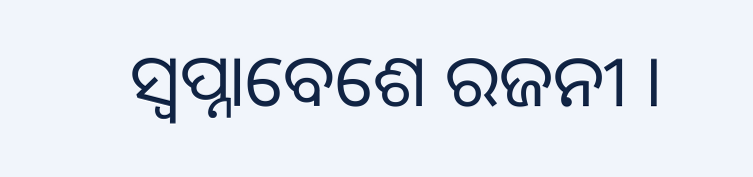ସ୍ୱପ୍ନାବେଶେ ରଜନୀ ।